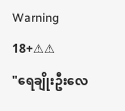Warning 18+⚠⚠
"ရေချိုးဦးလေ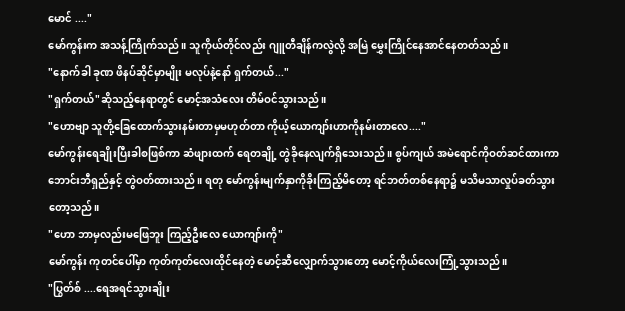မောင် ...."
မော်ကွန်းက အသန့်ကြိုက်သည်။ သူကိုယ်တိုင်လည်း ဂျူတီချိန်ကလွဲလို့ အမြဲ မွှေးကြိုင်နေအာင်နေတတ်သည်။
"နောက်ခါ ခုဏ ဖိနပ်ဆိုင်မှာမျိုး မလုပ်နဲ့နော် ရှက်တယ်..."
"ရှက်တယ်"ဆိုသည့်နေရာတွင် မောင့်အသံလေး တိမ်ဝင်သွားသည်။
"ဟောဗျာ သူတို့ခြေထောက်သွားနမ်းတာမှမဟုတ်တာ ကိုယ့်ယောကျာ်းဟာကိုနမ်းတာလေ...."
မော်ကွန်းရေချိုးပြီးခါစဖြစ်ကာ ဆံဖျားထက် ရေတချို့ တွဲခိုနေလျက်ရှိသေးသည်။ စွပ်ကျယ် အမဲရောင်ကိုဝတ်ဆင်ထားကာ ဘောင်းဘီရှည်နှင့် တွဲဝတ်ထားသည်။ ရတု မော်ကွန်းမျက်နှာကိုခိုးကြည့်မိတော့ ရင်ဘတ်တစ်နေရာ၌ မသိမသာလှုပ်ခတ်သွားတော့သည်။
"ဟော ဘာမှလည်းမဖြေဘူး ကြည့်ဦးလေ ယောကျာ်းကို"
မော်ကွန်း ကုတင်ပေါ်မှာ ကုတ်ကုတ်လေးထိုင်နေတဲ့ မောင့်ဆီလျှောက်သွားတော့ မောင့်ကိုယ်လေးကြုံ့သွားသည်။
"ပြွတ်စ် ....ရေအရင်သွားချိုး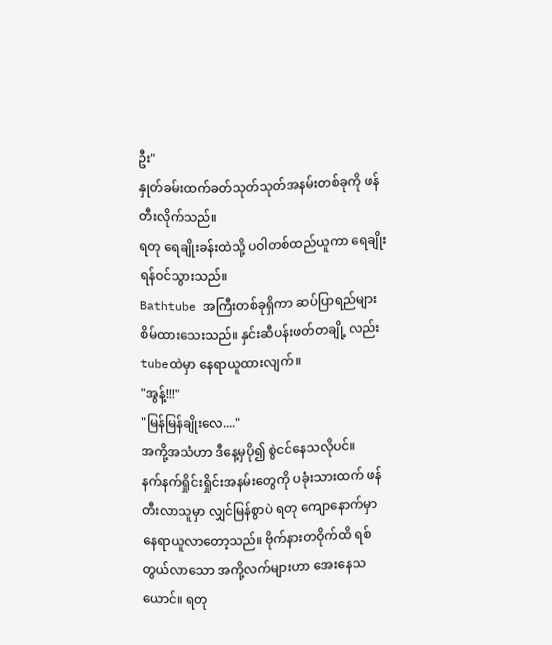ဦး"
နှုတ်ခမ်းထက်ခတ်သုတ်သုတ်အနမ်းတစ်ခုကို ဖန်တီးလိုက်သည်။
ရတု ရေချိုးခန်းထဲသို့ ပဝါတစ်ထည်ယူကာ ရေချိုးရန်ဝင်သွားသည်။
Bathtube အကြီးတစ်ခုရှိကာ ဆပ်ပြာရည်များ စိမ်ထားသေးသည်။ နှင်းဆီပန်းဖတ်တချို့ လည်း tubeထဲမှာ နေရာယူထားလျက်။
"အွန့်!!!"
"မြန်မြန်ချိုးလေ...."
အကို့အသံဟာ ဒီနေ့မှပို၍ စွဲငင်နေသလိုပင်။
နက်နက်ရှိုင်းရှိုင်းအနမ်းတွေကို ပခုံးသားထက် ဖန်တီးလာသူမှာ လျှင်မြန်စွာပဲ ရတု ကျောနောက်မှာနေရာယူလာတော့သည်။ ဗိုက်နားတဝိုက်ထိ ရစ်တွယ်လာသော အကို့လက်များဟာ အေးနေသယောင်။ ရတု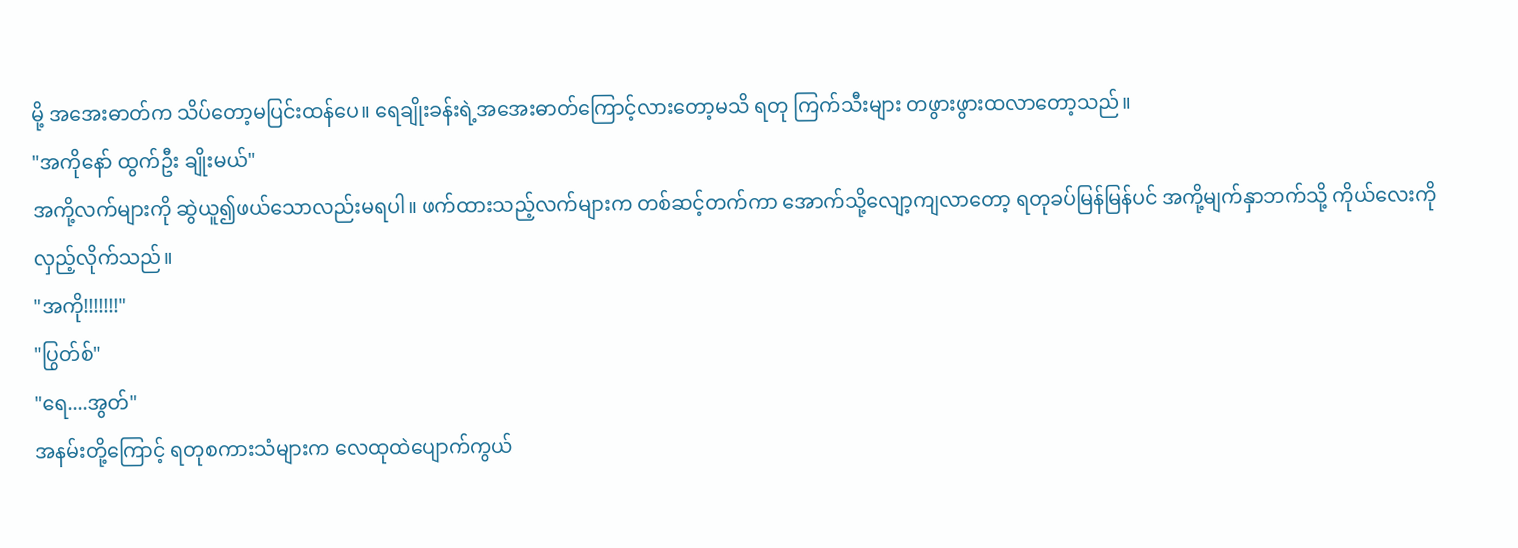မို့ အအေးဓာတ်က သိပ်တော့မပြင်းထန်ပေ။ ရေချိုးခန်းရဲ့အအေးဓာတ်ကြောင့်လားတော့မသိ ရတု ကြက်သီးများ တဖွားဖွားထလာတော့သည်။
"အကိုနော် ထွက်ဦး ချိုးမယ်"
အကို့လက်များကို ဆွဲယူ၍ဖယ်သောလည်းမရပါ။ ဖက်ထားသည့်လက်များက တစ်ဆင့်တက်ကာ အောက်သို့လျော့ကျလာတော့ ရတုခပ်မြန်မြန်ပင် အကို့မျက်နှာဘက်သို့ ကိုယ်လေးကိုလှည့်လိုက်သည်။
"အကို!!!!!!!"
"ပြွတ်စ်"
"ရေ....အွတ်"
အနမ်းတို့ကြောင့် ရတုစကားသံများက လေထုထဲပျောက်ကွယ်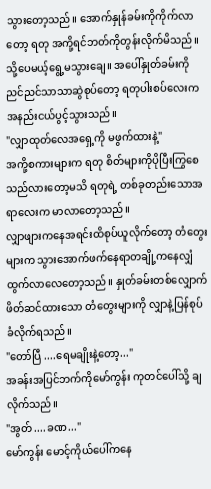သွားတော့သည်။ အောက်နှုန်ခမ်းကိုကိုက်လာတော့ ရတု အကို့ရင်ဘတ်ကိုတွန်းလိုက်မိသည်။ သို့ပေမယ့်ရွေ့မသွားချေ။ အပေါ်နှုတ်ခမ်းကို ညင်ညင်သာသာဆွဲစုပ်တော့ ရတုပါးစပ်လေးက အနည်းငယ်ပွင့်သွားသည်။
"လျှာထုတ်လေအရှေ့ကို မဖွက်ထားနဲ့"
အကို့စကားများက ရတု စိတ်များကိုပိုပြီးကြွစေသည်လားတော့မသိ ရတုရဲ့ တစ်ခုတည်းသောအရာလေးက မာလာတော့သည်။
လျှာဖျားကနေအရင်းထိစုပ်ယူလိုက်တော့ တံတွေးများက သွားအောက်ဖက်နေရာတချို့ကနေလျှံထွက်လာလေတော့သည်။ နှုတ်ခမ်းတစ်လျှောက်ဖိတ်ဆင်ထားသော တံတွေးများကို လျှာနဲ့ပြန်စုပ်ခံလိုက်ရသည်။
"တော်ပြီ ....ရေမချိုးနဲ့တော့..."
အခန်းအပြင်ဘက်ကိုမော်ကွန်း ကုတင်ပေါ်သို့ ချလိုက်သည်။
"အွတ် ....ခဏ..."
မော်ကွန်း မောင့်ကိုယ်ပေါ်ကနေ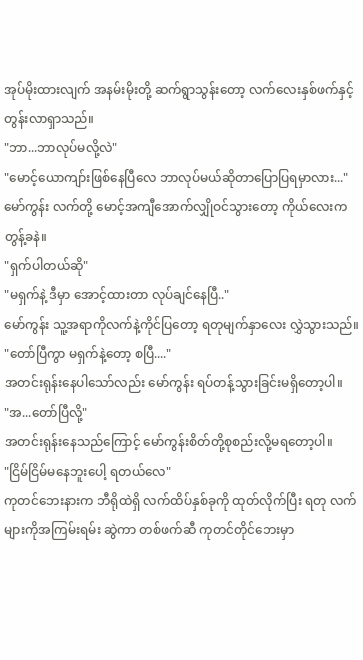အုပ်မိုးထားလျက် အနမ်းမိုးတို့ ဆက်ရွာသွန်းတော့ လက်လေးနှစ်ဖက်နှင့်တွန်းလာရှာသည်။
"ဘာ...ဘာလုပ်မလို့လဲ"
"မောင့်ယောကျာ်းဖြစ်နေပြီလေ ဘာလုပ်မယ်ဆိုတာပြောပြရမှာလား..."
မော်ကွန်း လက်တို့ မောင့်အကျီအောက်လျှိုဝင်သွားတော့ ကိုယ်လေးကတွန့်ခနဲ။
"ရှက်ပါတယ်ဆို"
"မရှက်နဲ့ ဒီမှာ အောင့်ထားတာ လုပ်ချင်နေပြီ.."
မော်ကွန်း သူ့အရာကိုလက်နဲ့ကိုင်ပြတော့ ရတုမျက်နှာလေး လွှဲသွားသည်။
"တော်ပြီကွာ မရှက်နဲ့တော့ စပြီ...."
အတင်းရုန်းနေပါသော်လည်း မော်ကွန်း ရပ်တန့်သွားခြင်းမရှိတော့ပါ။
"အ...တော်ပြီလို့"
အတင်းရုန်းနေသည်ကြောင့် မော်ကွန်းစိတ်တို့စုစည်းလို့မရတော့ပါ။
"ငြိမ်ငြိမ်မနေဘူးပေါ့ ရတယ်လေ"
ကုတင်ဘေးနားက ဘီရိုထဲရှိ လက်ထိပ်နှစ်ခုကို ထုတ်လိုက်ပြီး ရတု လက်များကိုအကြမ်းရမ်း ဆွဲကာ တစ်ဖက်ဆီ ကုတင်တိုင်ဘေးမှာ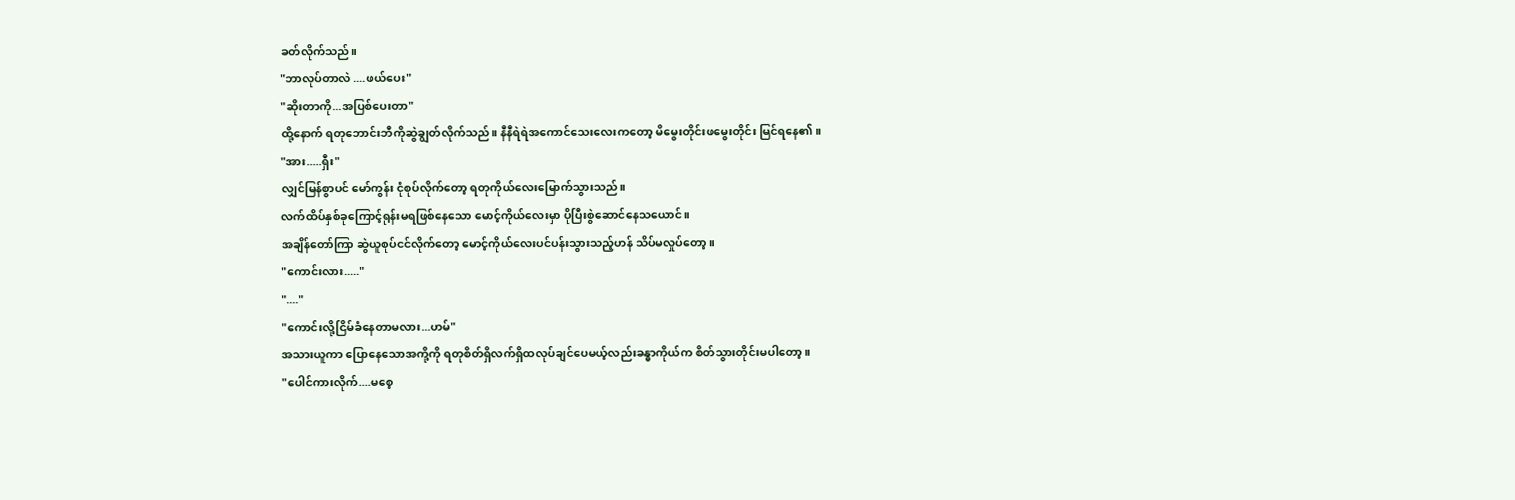ခတ်လိုက်သည်။
"ဘာလုပ်တာလဲ ....ဖယ်ပေး"
"ဆိုးတာကို...အပြစ်ပေးတာ"
ထို့နောက် ရတုဘောင်းဘီကိုဆွဲချွတ်လိုက်သည်။ နီနီရဲရဲအကောင်သေးလေးကတော့ မိမွေးတိုင်းဖမွေးတိုင်း မြင်ရနေ၏။
"အား.....ရှီး"
လျှင်မြန်စွာပင် မော်ကွန်း ငုံစုပ်လိုက်တော့ ရတုကိုယ်လေးမြောက်သွားသည်။
လက်ထိပ်နှစ်ခုကြောင့်ရုန်းမရဖြစ်နေသော မောင့်ကိုယ်လေးမှာ ပိုပြီးစွဲဆောင်နေသယောင်။
အချိန်တော်ကြာ ဆွဲယူစုပ်ငင်လိုက်တော့ မောင့်ကိုယ်လေးပင်ပန်းသွားသည့်ဟန် သိပ်မလှုပ်တော့။
"ကောင်းလား....."
"...."
"ကောင်းလို့ငြိမ်ခံနေတာမလား...ဟမ်"
အသားယူကာ ပြောနေသောအကို့ကို ရတုစိတ်ရှိလက်ရှိထလုပ်ချင်ပေမယ့်လည်းခန္ဓာကိုယ်က စိတ်သွားတိုင်းမပါတော့။
"ပေါင်ကားလိုက်....မစေ့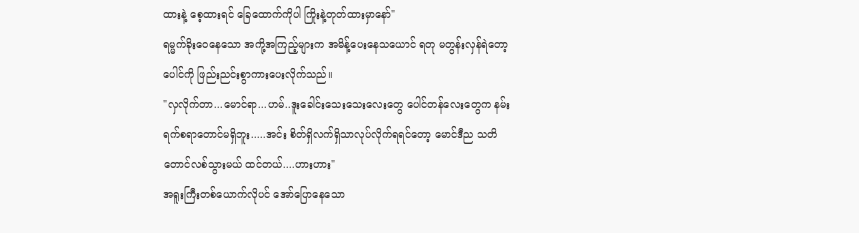ထားနဲ့ စေ့ထားရင် ခြေထောက်ကိုပါ ကြိုးနဲ့တုတ်ထားမှာနော်"
ရမ္မက်ခိုးဝေနေသော အကို့အကြည့်များက အမိန့်ပေးနေသယောင် ရတု မတွန်းလှန်ရဲတော့ ပေါင်ကို ဖြည်းညင်းစွာကားပေးလိုက်သည်။
"လှလိုက်တာ...မောင်ရာ...ဟမ်..ဒူးခေါင်းသေးသေးလေးတွေ ပေါင်တန်လေးတွေက နမ်းရက်စရာတောင်မရှိဘူး.....အင်း စိတ်ရှိလက်ရှိသာလုပ်လိုက်ရရင်တော့ မောင်ဒီည သတိတောင်လစ်သွားမယ် ထင်တယ်....ဟားဟား"
အရူးကြီးတစ်ယောက်လိုပင် အော်ပြောနေသော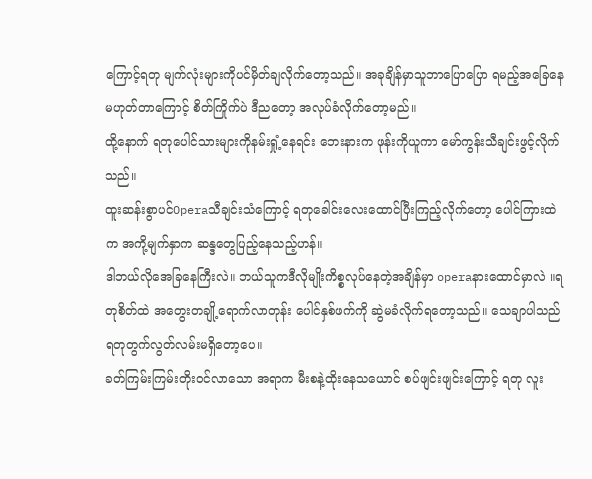ကြောင့်ရတု မျက်လုံးများကိုပင်မှိတ်ချလိုက်တော့သည်။ အခုချိန်မှာသူဘာပြောပြော ရမည့်အခြေနေမဟုတ်တာကြောင့် စိတ်ကြိုက်ပဲ ဒီညတော့ အလုပ်ခံလိုက်တော့မည်။
ထို့နောက် ရတုပေါင်သားများကိုနမ်းရှုံ့နေရင်း ဘေးနားက ဖုန်းကိုယူကာ မော်ကွန်းသီချင်းဖွင့်လိုက်သည်။
ထူးဆန်းစွာပင်Operaသီချင်းသံကြောင့် ရတုခေါင်းလေးထောင်ပြီးကြည့်လိုက်တော့ ပေါင်ကြားထဲက အကို့မျက်နှာက ဆန္ဒတွေပြည့်နေသည့်ဟန်။
ဒါဘယ်လိုအေခြနေကြီးလဲ။ ဘယ်သူကဒီလိုမျိုးကိစ္စလုပ်နေတဲ့အချိန်မှာ operaနားထောင်မှာလဲ ။ရတုစိတ်ထဲ အတွေးတချို့ရောက်လာတုန်း ပေါင်နှစ်ဖက်ကို ဆွဲမခံလိုက်ရတော့သည်။ သေချာပါသည် ရတုတွက်လွတ်လမ်းမရှိတော့ပေ။
ခတ်ကြမ်းကြမ်းတိုးဝင်လာသော အရာက မီးစနဲ့ထိုးနေသယောင် စပ်ဖျင်းဖျင်းကြောင့် ရတု လူး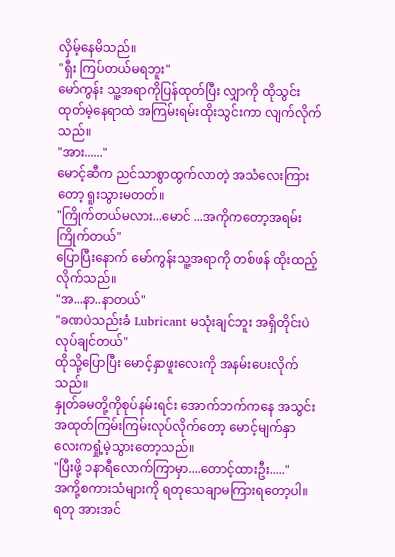လှိမ့်နေမိသည်။
"ရှီး ကြပ်တယ်မရဘူး"
မော်ကွန်း သူ့အရာကိုပြန်ထုတ်ပြီး လျှာကို ထိုသွင်းထုတ်မဲ့နေရာထဲ အကြမ်းရမ်းထိုးသွင်းကာ လျက်လိုက်သည်။
"အား......"
မောင့်ဆီက ညင်သာစွာထွက်လာတဲ့ အသံလေးကြားတော့ ရူးသွားမတတ်။
"ကြိုက်တယ်မလား...မောင် ...အကိုကတော့အရမ်းကြိုက်တယ်"
ပြောပြီးနောက် မော်ကွန်းသူ့အရာကို တစ်ဖန် ထိုးထည့်လိုက်သည်။
"အ...နာ..နာတယ်"
"ခဏပဲသည်းခံ Lubricant မသုံးချင်ဘူး အရှိတိုင်းပဲလုပ်ချင်တယ်"
ထိုသို့ပြောပြီး မောင့်နှာဖူးလေးကို အနမ်းပေးလိုက်သည်။
နှုတ်ခမတို့ကိုစုပ်နမ်းရင်း အောက်ဘက်ကနေ အသွင်းအထုတ်ကြမ်းကြမ်းလုပ်လိုက်တော့ မောင့်မျက်နှာလေးကရှုံ့မဲ့သွားတော့သည်။
"ပြီးဖို့ ၁နာရီလောက်ကြာမှာ....တောင့်ထားဦး....."
အကို့စကားသံများကို ရတုသေချာမကြားရတော့ပါ။ ရတု အားအင်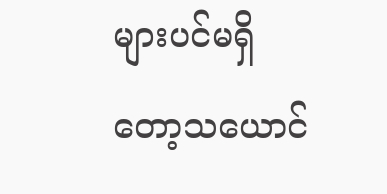များပင်မရှိတော့သယောင်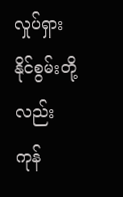လှုပ်ရှားနိုင်စွမ်းတို့လည်းကုန်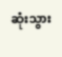ဆုံးသွား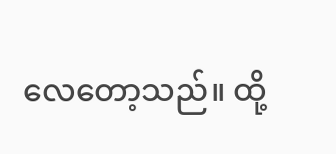လေတော့သည်။ ထို့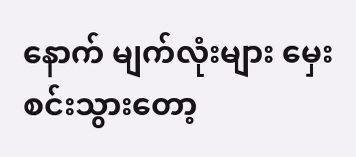နောက် မျက်လုံးများ မှေးစင်းသွားတော့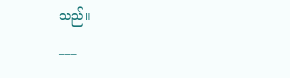သည်။
___